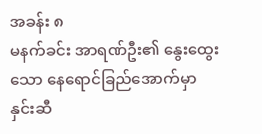အခန်း ၈
မနက်ခင်း အာရဏ်ဦး၏ နွေးထွေးသော နေရောင်ခြည်အောက်မှာ နှင်းဆီ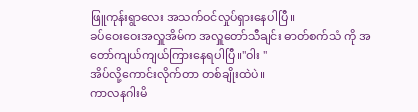ဖြူကုန်းရွာလေး အသက်ဝင်လှုပ်ရှားနေပါပြီ။
ခပ်ဝေးဝေးအလှူအိမ်က အလှူတော်သီချင်း ဓာတ်စက်သံ ကို အတော်ကျယ်ကျယ်ကြားနေရပါပြီ။"ဝါး "
အိပ်လို့ကောင်းလိုက်တာ တစ်ချိုးထဲပဲ။
ကာလနဂါးမိ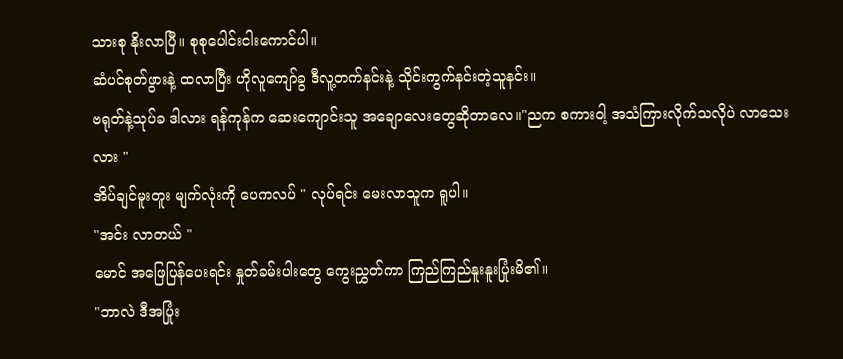သားစု နိုးလာပြီ။ စုစုပေါင်းငါးကောင်ပါ။
ဆံပင်စုတ်ဖွားနဲ့ ထလာပြီး ဟိုလူကျော်ခွ ဒီလူ့တက်နင်းနဲ့ သိုင်းကွက်နင်းတဲ့သူနင်း။
ဗရုတ်နဲ့သုပ်ခ ဒါလား ရန်ကုန်က ဆေးကျောင်းသူ အချောလေးတွေဆိုတာလေ။"ညက စကားဝါ့ အသံကြားလိုက်သလိုပဲ လာသေးလား "
အိပ်ချင်မူးတူး မျက်လုံးကို ပေကလပ် " လုပ်ရင်း မေးလာသူက ရူပါ။
"အင်း လာတယ် "
မောင် အဖြေပြန်ပေးရင်း နှုတ်ခမ်းပါးတွေ ကွေးညွှတ်ကာ ကြည်ကြည်နူးနူးပြုံးမိ၏။
"ဘာလဲ ဒီအပြုံး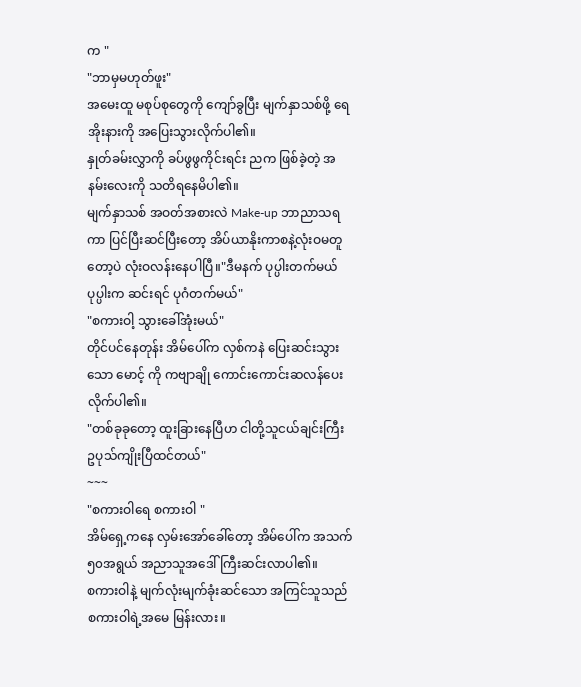က "
"ဘာမှမဟုတ်ဖူး"
အမေးထူ မစုပ်စုတွေကို ကျော်ခွပြီး မျက်နှာသစ်ဖို့ ရေအိုးနားကို အပြေးသွားလိုက်ပါ၏။
နှုတ်ခမ်းလွှာကို ခပ်ဖွဖွကိုင်းရင်း ညက ဖြစ်ခဲ့တဲ့ အနမ်းလေးကို သတိရနေမိပါ၏။
မျက်နှာသစ် အဝတ်အစားလဲ Make-up ဘာညာသရကာ ပြင်ပြီးဆင်ပြီးတော့ အိပ်ယာနိုးကာစနဲ့လုံးဝမတူတော့ပဲ လုံးဝလန်းနေပါပြီ။"ဒီမနက် ပုပ္ပါးတက်မယ် ပုပ္ပါးက ဆင်းရင် ပုဂံတက်မယ်"
"စကားဝါ့ သွားခေါ်အုံးမယ်"
တိုင်ပင်နေတုန်း အိမ်ပေါ်က လှစ်ကနဲ ပြေးဆင်းသွားသော မောင့် ကို ကဗျာချို ကောင်းကောင်းဆလန်ပေးလိုက်ပါ၏။
"တစ်ခုခုတော့ ထူးခြားနေပြီဟ ငါတို့သူငယ်ချင်းကြီး ဥပုသ်ကျိုးပြီထင်တယ်"
~~~
"စကားဝါရေ စကားဝါ "
အိမ်ရှေ့ကနေ လှမ်းအော်ခေါ်တော့ အိမ်ပေါ်က အသက်၅၀အရွယ် အညာသူအဒေါ်ကြီးဆင်းလာပါ၏။
စကားဝါနဲ့ မျက်လုံးမျက်ခုံးဆင်သော အကြင်သူသည် စကားဝါရဲ့အမေ မြန်းလား။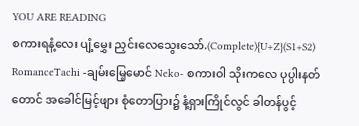YOU ARE READING
စကားရနံ့လေး ပျံ့မွှေး ညှင်းလေသွေးသော်.(Complete){U+Z}(S1+S2)
RomanceTachi -ချမ်းမြေ့မောင် Neko- စကားဝါ သိုးကလေ ပုပ္ပါးနတ်တောင် အခေါင်မြင့်ဖျား စုံတောပြား၌ နံ့ရှားကြိုင်လွင် ခါတန်ပွင့်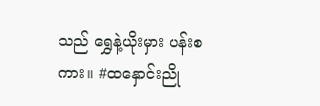သည် ရွှေနဲ့ယိုးမှား ပန်းစကား။ #ထနှောင်းညို